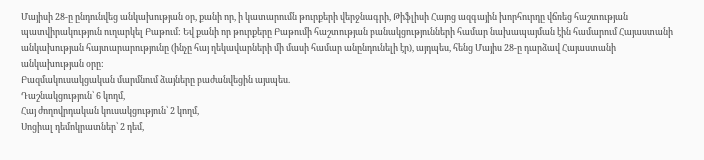Մայիսի 28-ը ընդունվեց անկախության օր, քանի որ, ի կատարումն թուրքերի վերջնագրի, Թիֆլիսի Հայոց ազգային խորհուրդը վճռեց հաշտության պատվիրակություն ուղարկել Բաթում: Եվ քանի որ թուրքերը Բաթումի հաշտության բանակցությունների համար նախապայման էին համարում Հայաստանի անկախության հայտարարությունը (ինչը հայ ղեկավարների մի մասի համար անընդունելի էր), այդպես, հենց Մայիս 28-ը դարձավ Հայաստանի անկախության օրը:
Բազմակուսակցական մարմնում ձայները բաժանվեցին այսպես.
Դաշնակցություն՝ 6 կողմ,
Հայ ժողովրդական կուսակցություն՝ 2 կողմ,
Սոցիալ դեմոկրատներ՝ 2 դեմ,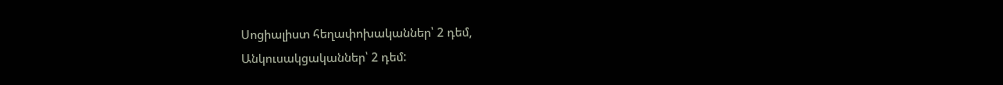Սոցիալիստ հեղափոխականներ՝ 2 դեմ,
Անկուսակցականներ՝ 2 դեմ: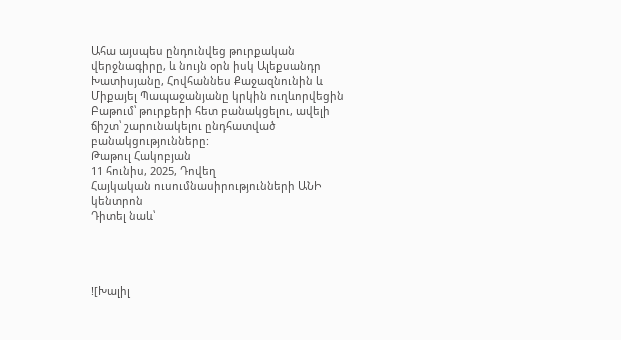Ահա այսպես ընդունվեց թուրքական վերջնագիրը, և նույն օրն իսկ Ալեքսանդր Խատիսյանը, Հովհաննես Քաջազնունին և Միքայել Պապաջանյանը կրկին ուղևորվեցին Բաթում՝ թուրքերի հետ բանակցելու, ավելի ճիշտ՝ շարունակելու ընդհատված բանակցությունները:
Թաթուլ Հակոբյան
11 հունիս, 2025, Դովեղ
Հայկական ուսումնասիրությունների ԱՆԻ կենտրոն
Դիտել նաև՝




![Խալիլ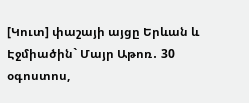[Կուտ] փաշայի այցը Երևան և Էջմիածին` Մայր Աթոռ․ 30 օգոստոս,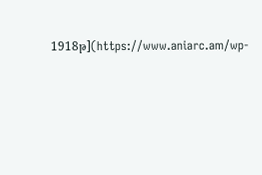1918թ](https://www.aniarc.am/wp-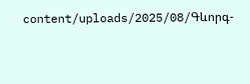content/uploads/2025/08/Գևորգ-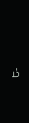Ե-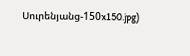Սուրենյանց-150x150.jpg)